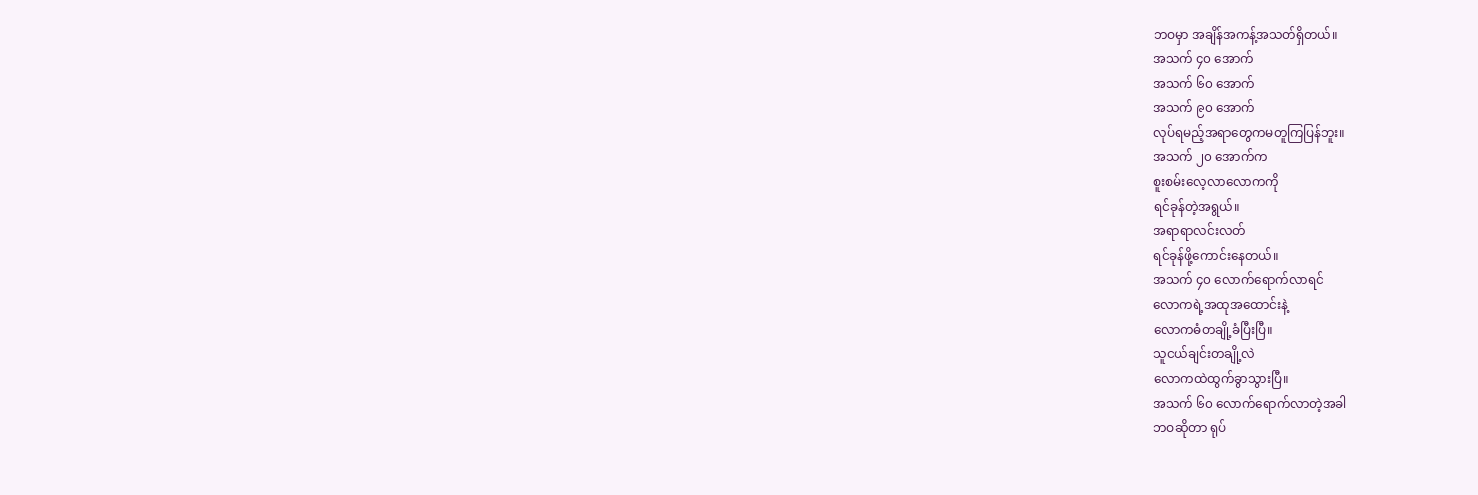ဘဝမှာ အချိန်အကန့်အသတ်ရှိတယ်။
အသက် ၄၀ အောက်
အသက် ၆၀ အောက်
အသက် ၉၀ အောက်
လုပ်ရမည့်အရာတွေကမတူကြပြန်ဘူး။
အသက် ၂၀ အောက်က
စူးစမ်းလေ့လာလောကကို
ရင်ခုန်တဲ့အရွယ်။
အရာရာလင်းလတ်
ရင်ခုန်ဖို့ကောင်းနေတယ်။
အသက် ၄၀ လောက်ရောက်လာရင်
လောကရဲ့အထုအထောင်းနဲ့
လောကဓံတချို့ခံပြီးပြီ။
သူငယ်ချင်းတချို့လဲ
လောကထဲထွက်ခွာသွားပြီ။
အသက် ၆၀ လောက်ရောက်လာတဲ့အခါ
ဘဝဆိုတာ ရုပ်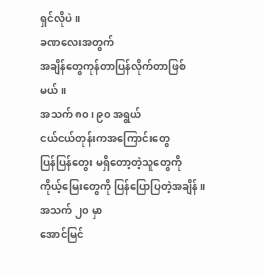ရှင်လိုပဲ။
ခဏလေးအတွက်
အချိန်တွေကုန်တာပြန်လိုက်တာဖြစ်မယ်။
အသက် ၈၀၊ ၉၀ အရွယ်
ငယ်ငယ်တုန်းကအကြောင်းတွေ
ပြန်ပြန်တွေး မရှိတော့တဲ့သူတွေကို
ကိုယ့်မြေးတွေကို ပြန်ပြောပြတဲ့အချိန်။
အသက် ၂၀ မှာ
အောင်မြင်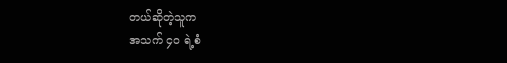တယ်ဆိုတဲ့သူက
အသက် ၄၀ ရဲ့စံ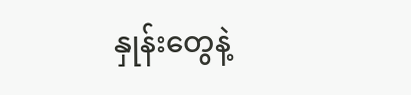နှုန်းတွေနဲ့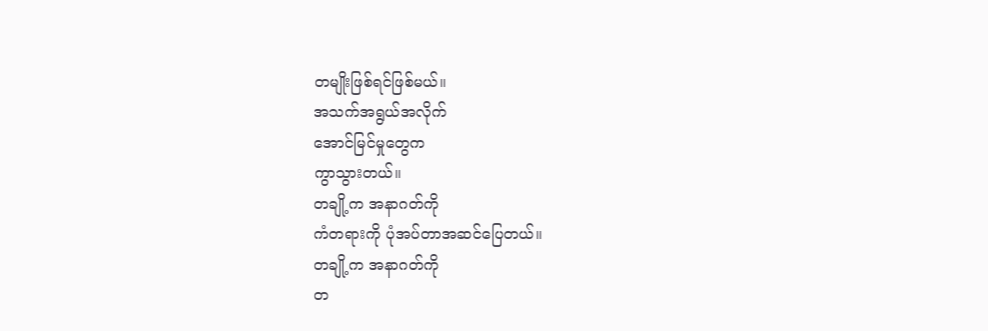တမျိုးဖြစ်ရင်ဖြစ်မယ်။
အသက်အရွယ်အလိုက်
အောင်မြင်မှုတွေက
ကွာသွားတယ်။
တချို့က အနာဂတ်ကို
ကံတရားကို ပုံအပ်တာအဆင်ပြေတယ်။
တချို့က အနာဂတ်ကို
တ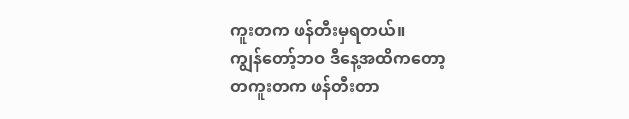ကူးတက ဖန်တီးမှရတယ်။
ကျွန်တော့်ဘဝ ဒီနေ့အထိကတော့
တကူးတက ဖန်တီးတာ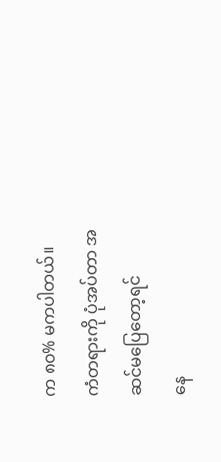က ၈၀% မကပါတယ်။
ကံတရားကို ပုံအပ်တာ အဆင်မပြေတော့ရင်
နေ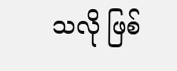သလို ဖြစ်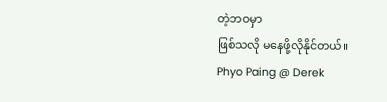တဲ့ဘဝမှာ
ဖြစ်သလို မနေဖို့လိုနိုင်တယ်။
Phyo Paing @ Derek